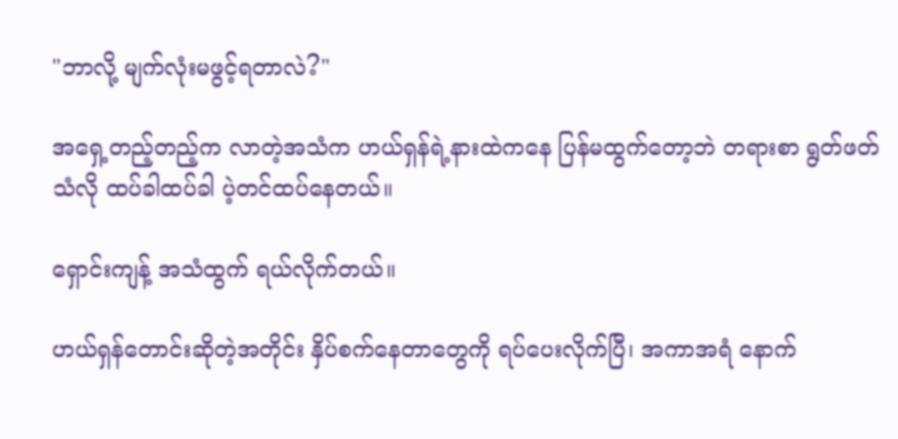"ဘာလို့ မျက်လုံးမဖွင့်ရတာလဲ?"

အရှေ့တည့်တည့်က လာတဲ့အသံက ဟယ်ရှန်ရဲ့နားထဲကနေ ပြန်မထွက်တော့ဘဲ တရားစာ ရွတ်ဖတ်သံလို ထပ်ခါထပ်ခါ ပဲ့တင်ထပ်‌နေတယ်။

ရှောင်းကျန့် အသံထွက် ရယ်လိုက်တယ်။

ဟယ်ရှန်‌တောင်းဆိုတဲ့အတိုင်း နှိပ်စက်နေတာတွေကို ရပ်ပေးလိုက်ပြီ၊ အကာအရံ နောက်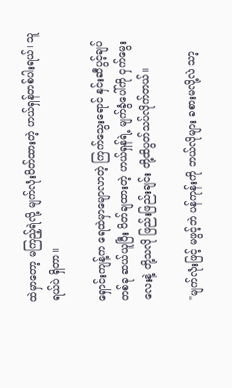ထဲမှာတော့ မကြည့်ရဲလို့ မျက်လုံးပိတ်ထားတဲ့ ဟယ်ရှန်တစ်ပါးရယ်၊ သူရယ်ပဲ ရှိတာ။

ရှောင်းကျန့်က ရေထဲမှာမျောလာတဲ့ ကြက်သွေးရောင် နှင်းဆီပွင့်ချပ်တစ်ခု ဆယ်ယူပြီး ပိတ်ချထားတဲ့ ဟယ်ရှန်ရဲ့ မျက်ခွံပေါ်ကို ငှက်မွေးလေးနဲ့ တို့သလို ဖြည်းဖြည်းချင်း တို့ထိပွတ်သပ်လိုက်တယ်။

"မျက်လုံးဖြင့် မဖွင့်ဘဲ ပန်ကုန်းကို ဘယ်လိုများ ခစားမလို့လဲ သာ့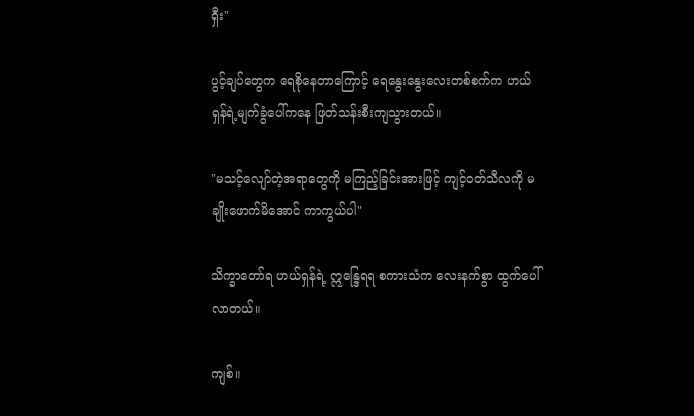ရှီး"

ပွင့်ချပ်တွေက ရေစိုနေတာကြောင့် ရေနွေးနွေးလေးတစ်စက်က ဟယ်ရှန်ရဲ့မျက်ခွံပေါ်ကနေ ဖြတ်သန်းစီးကျသွားတယ်။

"မသင့်လျော်တဲ့အရာတွေကို မကြည့်ခြင်းအားဖြင့် ကျင့်၀တ်သီလကို မချိုးဖောက်မိအောင် ကာကွယ်ပါ"

သိက္ခာတော်ရ ဟယ်ရှန်ရဲ့ ဣန္ဒြေရရ စကားသံက လေးနက်စွာ ထွက်ပေါ်လာတယ်။

ကျစ်။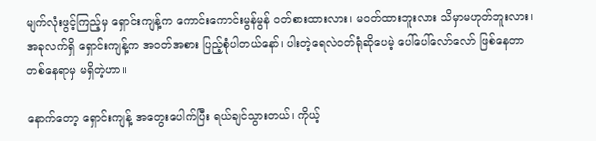မျက်လုံးဖွင့်ကြည့်မှ ရှောင်းကျန့်က ကောင်းကောင်းမွန်မွန် ၀တ်စားထားလား၊ မဝတ်ထားဘူးလား သိမှာမဟုတ်ဘူးလား၊ အခုလက်ရှိ ရှောင်းကျန့်က အဝတ်အစား ပြည့်စုံပါတယ်နော်၊ ပါးတဲ့ရေလဲ၀တ်ရုံဆိုပေမဲ့ ပေါ်ပေါ်လော်လော် ဖြစ်နေတာ တစ်နေရာမှ မရှိတဲ့ဟာ။

နောက်တော့ ရှောင်းကျန့် အတွေးပေါက်ပြီး ရယ်ချင်သွားတယ်၊ ကိုယ့်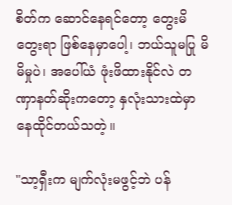စိတ်က ဆောင်နေရင်တော့ တွေးမိတွေးရာ ဖြစ်နေမှာပေါ့၊ ဘယ်သူမပြု မိမိမှုပဲ၊ အပေါ်ယံ ဖုံးဖိထားနိုင်လဲ တဏှာနတ်ဆိုးကတော့ နှလုံးသားထဲမှာ နေထိုင်တယ်သတဲ့။

"သာ့ရှီးက မျက်လုံးမဖွင့်ဘဲ ပန်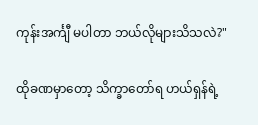ကုန်းအင်္ကျီ မပါတာ ဘယ်လိုများသိသလဲ?"

ထိုခဏမှာတော့ သိက္ခာတော်ရ ဟယ်ရှန်ရဲ့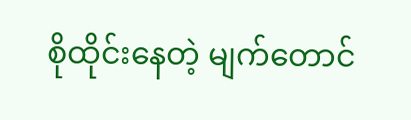စိုထိုင်းနေတဲ့ မျက်တောင်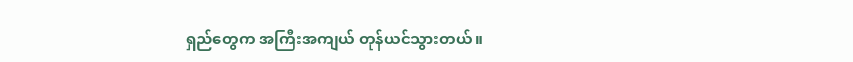ရှည်တွေက အကြီးအကျယ် တုန်ယင်သွားတယ်။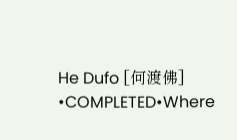He Dufo [何渡佛] •COMPLETED•Where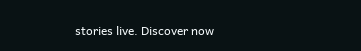stories live. Discover now